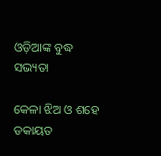ଓଡ଼ିଆଙ୍କ ବୁଦ୍ଧ ସଭ୍ୟତା

କେଳା ଝିଅ ଓ ଶହେ ଡକାୟତ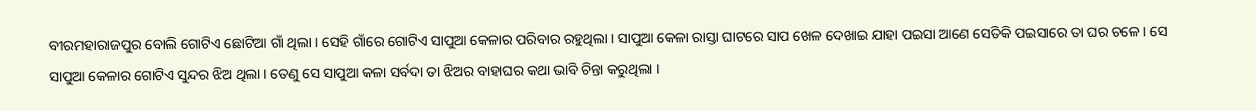ବୀରମହାରାଜପୁର ବୋଲି ଗୋଟିଏ ଛୋଟିଆ ଗାଁ ଥିଲା । ସେହି ଗାଁରେ ଗୋଟିଏ ସାପୁଆ କେଳାର ପରିବାର ରହୁଥିଲା । ସାପୁଆ କେଳା ରାସ୍ତା ଘାଟରେ ସାପ ଖେଳ ଦେଖାଇ ଯାହା ପଇସା ଆଣେ ସେତିକି ପଇସାରେ ତା ଘର ଚଳେ । ସେ ସାପୁଆ କେଳାର ଗୋଟିଏ ସୁନ୍ଦର ଝିଅ ଥିଲା । ତେଣୁ ସେ ସାପୁଆ କଳା ସର୍ବଦା ତା ଝିଅର ବାହାଘର କଥା ଭାବି ଚିନ୍ତା କରୁଥିଲା ।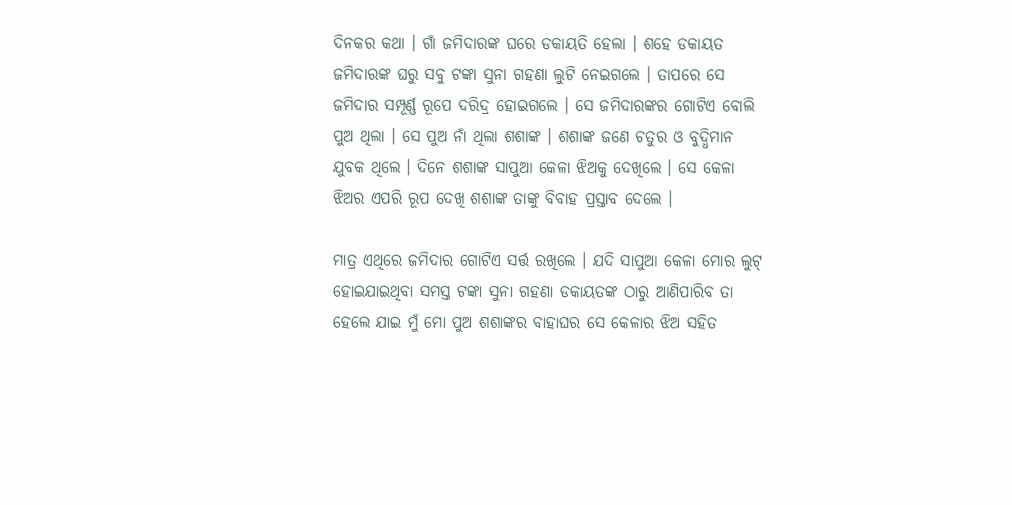ଦିନକର କଥା । ଗାଁ ଜମିଦାରଙ୍କ ଘରେ ଡକାୟତି ହେଲା । ଶହେ ଡକାୟତ ଜମିଦାରଙ୍କ ଘରୁ ସବୁ ଟଙ୍କା ସୁନା ଗହଣା ଲୁଟି ନେଇଗଲେ । ତାପରେ ସେ ଜମିଦାର ସମ୍ପୂର୍ଣ୍ଣ ରୂପେ ଦରିଦ୍ର ହୋଇଗଲେ । ସେ ଜମିଦାରଙ୍କର ଗୋଟିଏ ବୋଲି ପୁଅ ଥିଲା । ସେ ପୁଅ ନାଁ ଥିଲା ଶଶାଙ୍କ । ଶଶାଙ୍କ ଜଣେ ଚତୁର ଓ ବୁଦ୍ଧିମାନ ଯୁବକ ଥିଲେ । ଦିନେ ଶଶାଙ୍କ ସାପୁଆ କେଳା ଝିଅକୁ ଦେଖିଲେ । ସେ କେଳା ଝିଅର ଏପରି ରୂପ ଦେଖି ଶଶାଙ୍କ ତାଙ୍କୁ ବିବାହ ପ୍ରସ୍ତାବ ଦେଲେ ।

ମାତ୍ର ଏଥିରେ ଜମିଦାର ଗୋଟିଏ ସର୍ତ୍ତ ରଖିଲେ । ଯଦି ସାପୁଆ କେଳା ମୋର ଲୁଟ୍ ହୋଇଯାଇଥିବା ସମସ୍ତ ଟଙ୍କା ସୁନା ଗହଣା ଡକାୟତଙ୍କ ଠାରୁ ଆଣିପାରିବ ତା ହେଲେ ଯାଇ ମୁଁ ମୋ ପୁଅ ଶଶାଙ୍କର ବାହାଘର ସେ କେଳାର ଝିଅ ସହିତ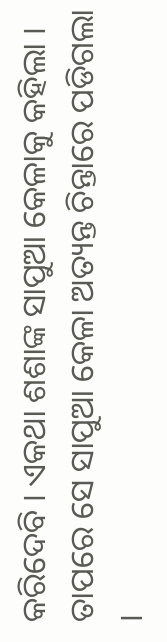କରିଦେବି । ଏକଥା ଶଶାଙ୍କ ସାପୁଆ କେଳାକୁ କହିଲା । ତାପରେ ସେ ସାପୁଆ କେଳା ଅତ୍ୟନ୍ତ ଚିନ୍ତାରେ ପଡିଗଲା ।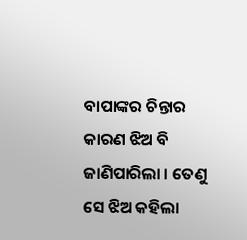ବାପାଙ୍କର ଚିନ୍ତାର କାରଣ ଝିଅ ବି ଜାଣିପାରିଲା । ତେଣୁ ସେ ଝିଅ କହିଲା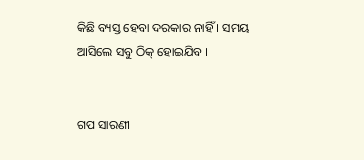କିଛି ବ୍ୟସ୍ତ ହେବା ଦରକାର ନାହିଁ । ସମୟ ଆସିଲେ ସବୁ ଠିକ୍ ହୋଇଯିବ ।


ଗପ ସାରଣୀ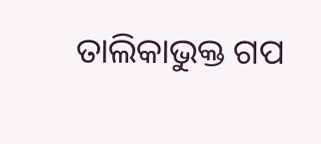ତାଲିକାଭୁକ୍ତ ଗପ